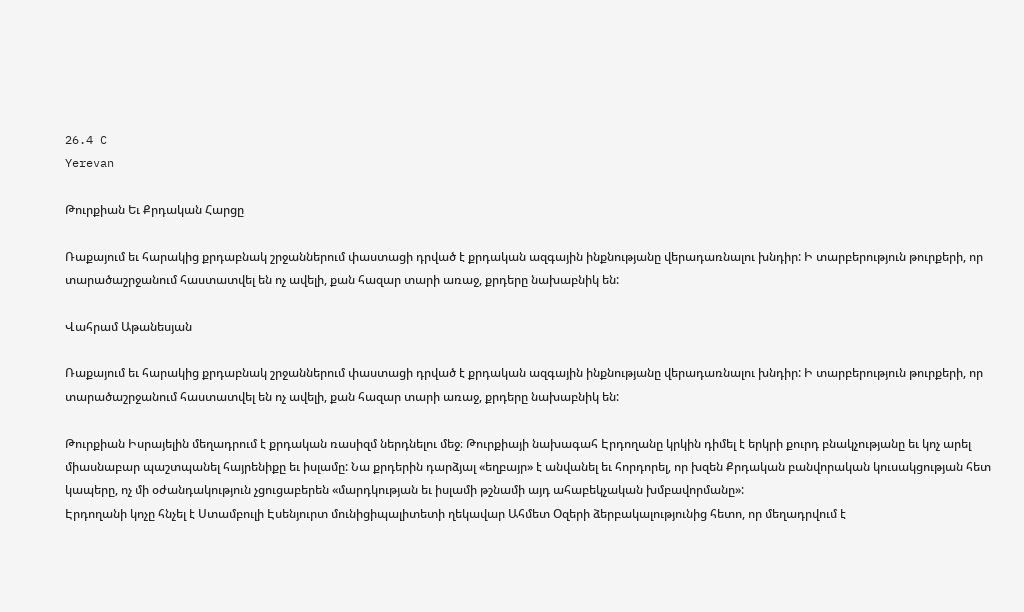26.4 C
Yerevan

Թուրքիան Եւ Քրդական Հարցը

Ռաքայում եւ հարակից քրդաբնակ շրջաններում փաստացի դրված է քրդական ազգային ինքնությանը վերադառնալու խնդիր: Ի տարբերություն թուրքերի, որ տարածաշրջանում հաստատվել են ոչ ավելի, քան հազար տարի առաջ, քրդերը նախաբնիկ են:

Վահրամ Աթանեսյան

Ռաքայում եւ հարակից քրդաբնակ շրջաններում փաստացի դրված է քրդական ազգային ինքնությանը վերադառնալու խնդիր: Ի տարբերություն թուրքերի, որ տարածաշրջանում հաստատվել են ոչ ավելի, քան հազար տարի առաջ, քրդերը նախաբնիկ են:

Թուրքիան Իսրայելին մեղադրում է քրդական ռասիզմ ներդնելու մեջ։ Թուրքիայի նախագահ Էրդողանը կրկին դիմել է երկրի քուրդ բնակչությանը եւ կոչ արել միասնաբար պաշտպանել հայրենիքը եւ իսլամը: Նա քրդերին դարձյալ «եղբայր» է անվանել եւ հորդորել, որ խզեն Քրդական բանվորական կուսակցության հետ կապերը, ոչ մի օժանդակություն չցուցաբերեն «մարդկության եւ իսլամի թշնամի այդ ահաբեկչական խմբավորմանը»:
Էրդողանի կոչը հնչել է Ստամբուլի Էսենյուրտ մունիցիպալիտետի ղեկավար Ահմետ Օզերի ձերբակալությունից հետո, որ մեղադրվում է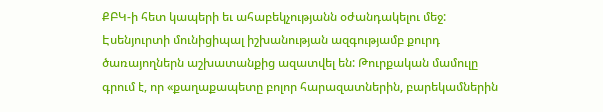ՔԲԿ‑ի հետ կապերի եւ ահաբեկչությանն օժանդակելու մեջ: Էսենյուրտի մունիցիպալ իշխանության ազգությամբ քուրդ ծառայողներն աշխատանքից ազատվել են: Թուրքական մամուլը գրում է, որ «քաղաքապետը բոլոր հարազատներին, բարեկամներին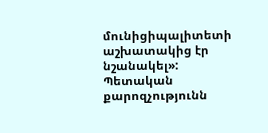մունիցիպալիտետի աշխատակից էր նշանակել»:
Պետական քարոզչությունն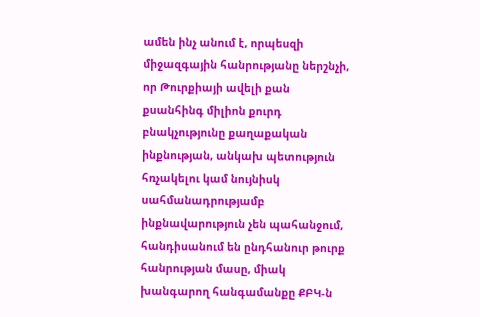ամեն ինչ անում է, որպեսզի միջազգային հանրությանը ներշնչի, որ Թուրքիայի ավելի քան քսանհինգ միլիոն քուրդ բնակչությունը քաղաքական ինքնության, անկախ պետություն հռչակելու կամ նույնիսկ սահմանադրությամբ ինքնավարություն չեն պահանջում, հանդիսանում են ընդհանուր թուրք հանրության մասը, միակ խանգարող հանգամանքը ՔԲԿ‑ն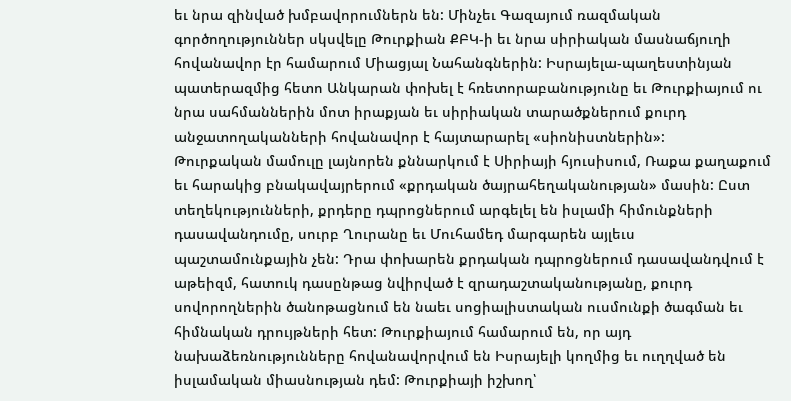եւ նրա զինված խմբավորումներն են: Մինչեւ Գազայում ռազմական գործողություններ սկսվելը Թուրքիան ՔԲԿ‑ի եւ նրա սիրիական մասնաճյուղի հովանավոր էր համարում Միացյալ Նահանգներին: Իսրայելա-պաղեստինյան պատերազմից հետո Անկարան փոխել է հռետորաբանությունը եւ Թուրքիայում ու նրա սահմաններին մոտ իրաքյան եւ սիրիական տարածքներում քուրդ անջատողականների հովանավոր է հայտարարել «սիոնիստներին»:
Թուրքական մամուլը լայնորեն քննարկում է Սիրիայի հյուսիսում, Ռաքա քաղաքում եւ հարակից բնակավայրերում «քրդական ծայրահեղականության» մասին: Ըստ տեղեկությունների, քրդերը դպրոցներում արգելել են իսլամի հիմունքների դասավանդումը, սուրբ Ղուրանը եւ Մուհամեդ մարգարեն այլեւս պաշտամունքային չեն: Դրա փոխարեն քրդական դպրոցներում դասավանդվում է աթեիզմ, հատուկ դասընթաց նվիրված է զրադաշտականությանը, քուրդ սովորողներին ծանոթացնում են նաեւ սոցիալիստական ուսմունքի ծագման եւ հիմնական դրույթների հետ: Թուրքիայում համարում են, որ այդ նախաձեռնությունները հովանավորվում են Իսրայելի կողմից եւ ուղղված են իսլամական միասնության դեմ: Թուրքիայի իշխող՝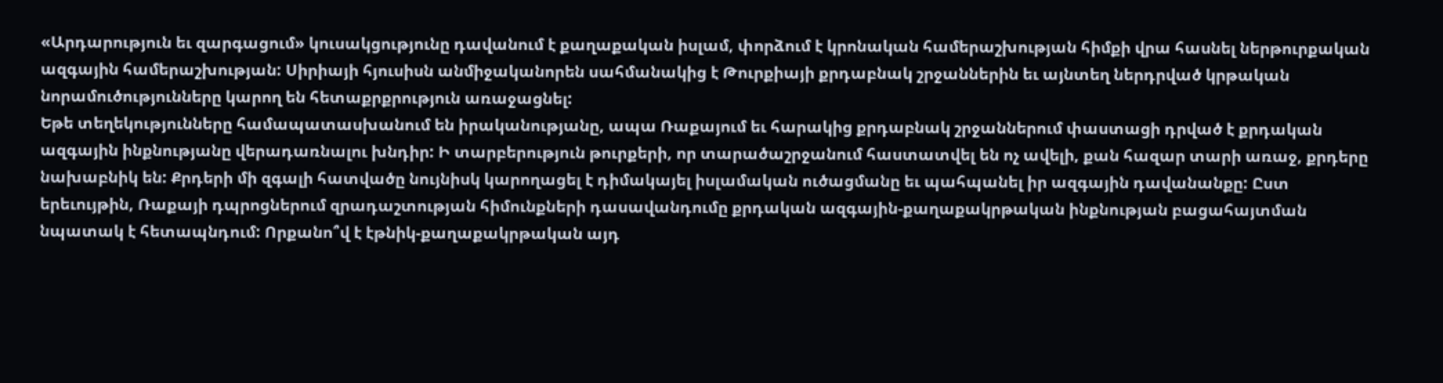«Արդարություն եւ զարգացում» կուսակցությունը դավանում է քաղաքական իսլամ, փորձում է կրոնական համերաշխության հիմքի վրա հասնել ներթուրքական ազգային համերաշխության: Սիրիայի հյուսիսն անմիջականորեն սահմանակից է Թուրքիայի քրդաբնակ շրջաններին եւ այնտեղ ներդրված կրթական նորամուծությունները կարող են հետաքրքրություն առաջացնել:
Եթե տեղեկությունները համապատասխանում են իրականությանը, ապա Ռաքայում եւ հարակից քրդաբնակ շրջաններում փաստացի դրված է քրդական ազգային ինքնությանը վերադառնալու խնդիր: Ի տարբերություն թուրքերի, որ տարածաշրջանում հաստատվել են ոչ ավելի, քան հազար տարի առաջ, քրդերը նախաբնիկ են: Քրդերի մի զգալի հատվածը նույնիսկ կարողացել է դիմակայել իսլամական ուծացմանը եւ պահպանել իր ազգային դավանանքը: Ըստ երեւույթին, Ռաքայի դպրոցներում զրադաշտության հիմունքների դասավանդումը քրդական ազգային-քաղաքակրթական ինքնության բացահայտման նպատակ է հետապնդում: Որքանո՞վ է էթնիկ-քաղաքակրթական այդ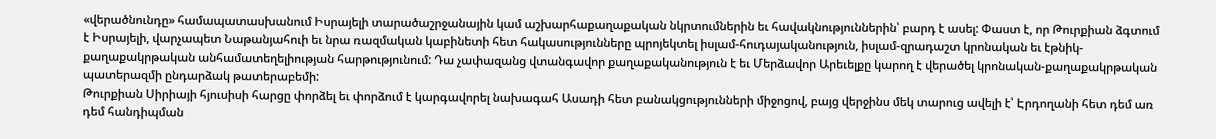«վերածնունդը» համապատասխանում Իսրայելի տարածաշրջանային կամ աշխարհաքաղաքական նկրտումներին եւ հավակնություններին՝ բարդ է ասել: Փաստ է, որ Թուրքիան ձգտում է Իսրայելի, վարչապետ Նաթանյահուի եւ նրա ռազմական կաբինետի հետ հակասությունները պրոյեկտել իսլամ-հուդայականություն, իսլամ-զրադաշտ կրոնական եւ էթնիկ-քաղաքակրթական անհամատեղելիության հարթությունում: Դա չափազանց վտանգավոր քաղաքականություն է եւ Մերձավոր Արեւելքը կարող է վերածել կրոնական-քաղաքակրթական պատերազմի ընդարձակ թատերաբեմի:
Թուրքիան Սիրիայի հյուսիսի հարցը փորձել եւ փորձում է կարգավորել նախագահ Ասադի հետ բանակցությունների միջոցով, բայց վերջինս մեկ տարուց ավելի է՝ Էրդողանի հետ դեմ առ դեմ հանդիպման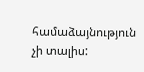համաձայնություն չի տալիս: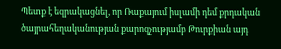Պետք է եզրակացնել, որ Ռաքայում իսլամի դեմ քրդական ծայրահեղականության քարոզչությամբ Թուրքիան այդ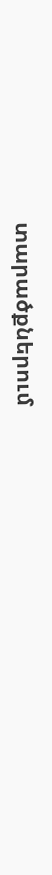տարածքներում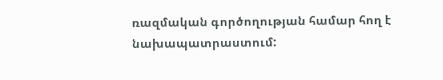ռազմական գործողության համար հող է նախապատրաստում: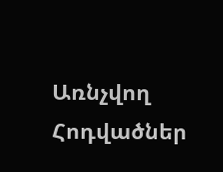Առնչվող Հոդվածներ